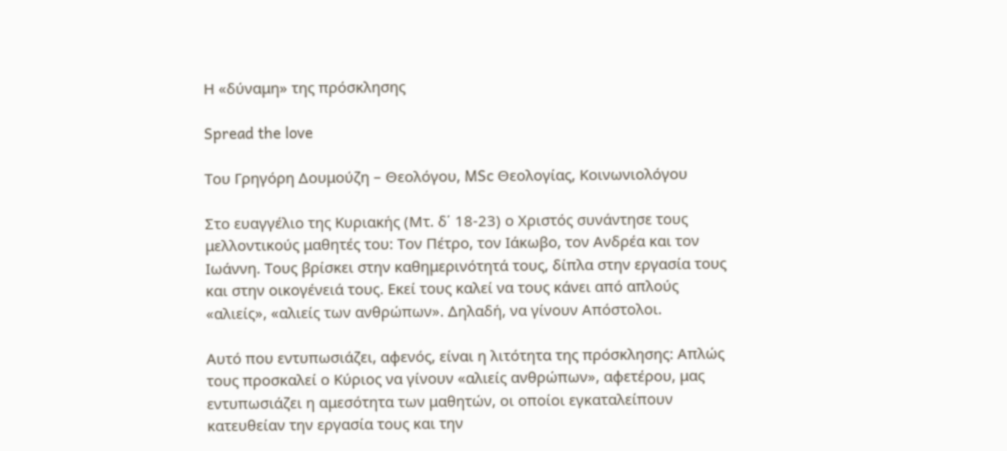Η «δύναμη» της πρόσκλησης

Spread the love

Του Γρηγόρη Δουμούζη – Θεολόγου, MSc Θεολογίας, Κοινωνιολόγου

Στο ευαγγέλιο της Κυριακής (Μτ. δ΄ 18-23) ο Χριστός συνάντησε τους μελλοντικούς μαθητές του: Τον Πέτρο, τον Ιάκωβο, τον Ανδρέα και τον Ιωάννη. Τους βρίσκει στην καθημερινότητά τους, δίπλα στην εργασία τους και στην οικογένειά τους. Εκεί τους καλεί να τους κάνει από απλούς «αλιείς», «αλιείς των ανθρώπων». Δηλαδή, να γίνουν Απόστολοι.

Αυτό που εντυπωσιάζει, αφενός, είναι η λιτότητα της πρόσκλησης: Απλώς τους προσκαλεί ο Κύριος να γίνουν «αλιείς ανθρώπων», αφετέρου, μας εντυπωσιάζει η αμεσότητα των μαθητών, οι οποίοι εγκαταλείπουν κατευθείαν την εργασία τους και την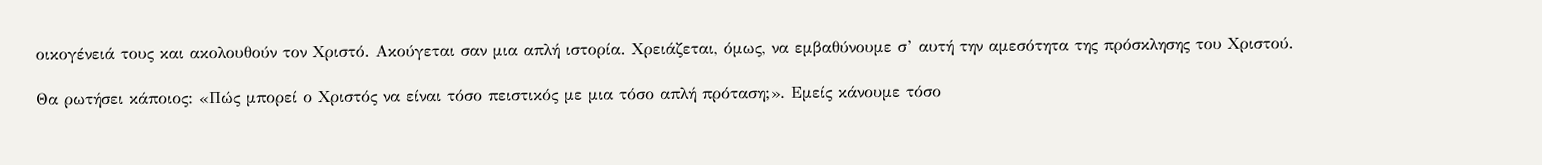οικογένειά τους και ακολουθούν τον Χριστό. Ακούγεται σαν μια απλή ιστορία. Χρειάζεται, όμως, να εμβαθύνουμε σ’ αυτή την αμεσότητα της πρόσκλησης του Χριστού.

Θα ρωτήσει κάποιος: «Πώς μπορεί ο Χριστός να είναι τόσο πειστικός με μια τόσο απλή πρόταση;». Εμείς κάνουμε τόσο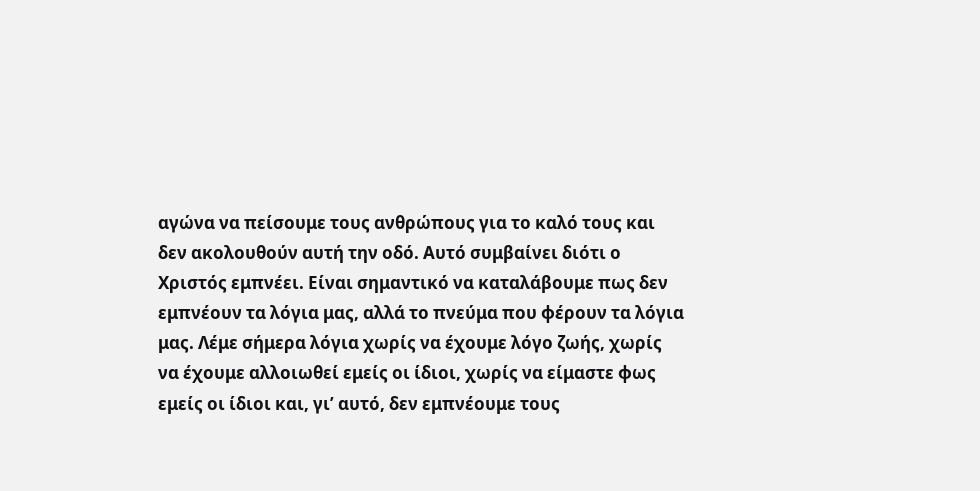αγώνα να πείσουμε τους ανθρώπους για το καλό τους και δεν ακολουθούν αυτή την οδό. Αυτό συμβαίνει διότι ο Χριστός εμπνέει. Είναι σημαντικό να καταλάβουμε πως δεν εμπνέουν τα λόγια μας, αλλά το πνεύμα που φέρουν τα λόγια μας. Λέμε σήμερα λόγια χωρίς να έχουμε λόγο ζωής, χωρίς να έχουμε αλλοιωθεί εμείς οι ίδιοι, χωρίς να είμαστε φως εμείς οι ίδιοι και, γι’ αυτό, δεν εμπνέουμε τους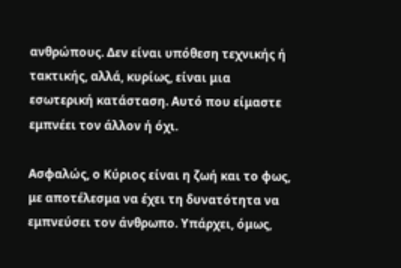ανθρώπους. Δεν είναι υπόθεση τεχνικής ή τακτικής, αλλά, κυρίως, είναι μια εσωτερική κατάσταση. Αυτό που είμαστε εμπνέει τον άλλον ή όχι.

Ασφαλώς, ο Κύριος είναι η ζωή και το φως, με αποτέλεσμα να έχει τη δυνατότητα να εμπνεύσει τον άνθρωπο. Υπάρχει, όμως,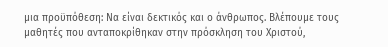μια προϋπόθεση: Να είναι δεκτικός και ο άνθρωπος. Βλέπουμε τους μαθητές που ανταποκρίθηκαν στην πρόσκληση του Χριστού,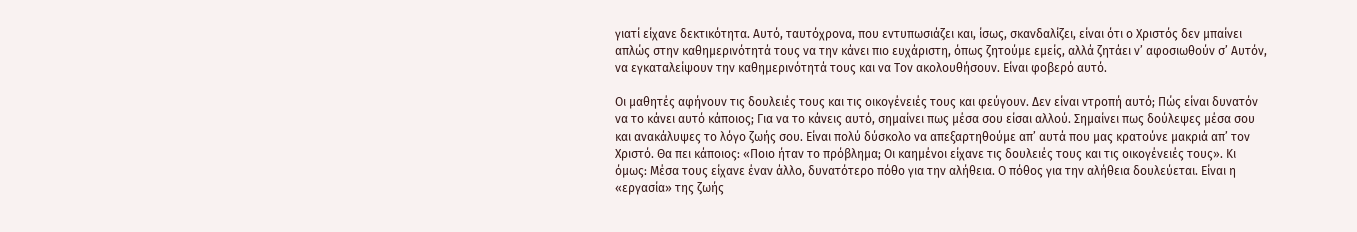γιατί είχανε δεκτικότητα. Αυτό, ταυτόχρονα, που εντυπωσιάζει και, ίσως, σκανδαλίζει, είναι ότι ο Χριστός δεν μπαίνει απλώς στην καθημερινότητά τους να την κάνει πιο ευχάριστη, όπως ζητούμε εμείς, αλλά ζητάει ν’ αφοσιωθούν σ’ Αυτόν, να εγκαταλείψουν την καθημερινότητά τους και να Τον ακολουθήσουν. Είναι φοβερό αυτό.

Οι μαθητές αφήνουν τις δουλειές τους και τις οικογένειές τους και φεύγουν. Δεν είναι ντροπή αυτό; Πώς είναι δυνατόν να το κάνει αυτό κάποιος; Για να το κάνεις αυτό, σημαίνει πως μέσα σου είσαι αλλού. Σημαίνει πως δούλεψες μέσα σου και ανακάλυψες το λόγο ζωής σου. Είναι πολύ δύσκολο να απεξαρτηθούμε απ’ αυτά που μας κρατούνε μακριά απ’ τον Χριστό. Θα πει κάποιος: «Ποιο ήταν το πρόβλημα; Οι καημένοι είχανε τις δουλειές τους και τις οικογένειές τους». Κι όμως: Μέσα τους είχανε έναν άλλο, δυνατότερο πόθο για την αλήθεια. Ο πόθος για την αλήθεια δουλεύεται. Είναι η «εργασία» της ζωής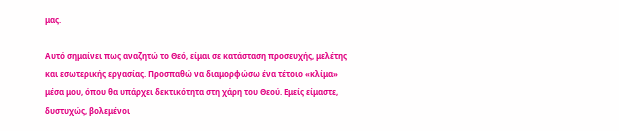μας.

Αυτό σημαίνει πως αναζητώ το Θεό, είμαι σε κατάσταση προσευχής, μελέτης και εσωτερικής εργασίας. Προσπαθώ να διαμορφώσω ένα τέτοιο «κλίμα» μέσα μου, όπου θα υπάρχει δεκτικότητα στη χάρη του Θεού. Εμείς είμαστε, δυστυχώς, βολεμένοι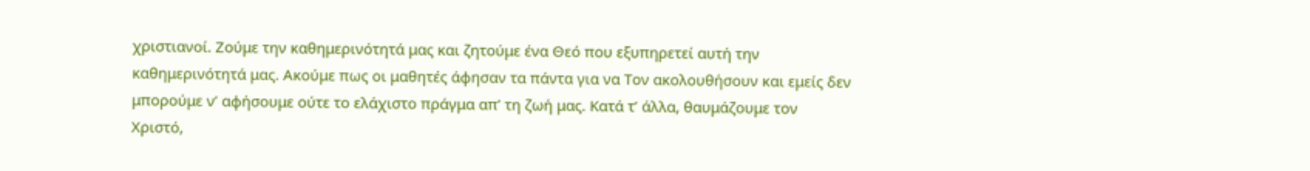χριστιανοί. Ζούμε την καθημερινότητά μας και ζητούμε ένα Θεό που εξυπηρετεί αυτή την καθημερινότητά μας. Ακούμε πως οι μαθητές άφησαν τα πάντα για να Τον ακολουθήσουν και εμείς δεν μπορούμε ν’ αφήσουμε ούτε το ελάχιστο πράγμα απ’ τη ζωή μας. Κατά τ’ άλλα, θαυμάζουμε τον Χριστό,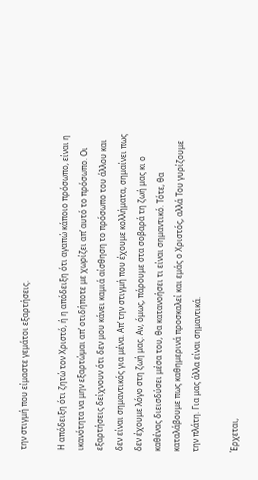την στιγμή που είμαστε γεμάτοι εξαρτήσεις.

Η απόδειξη ότι ζητώ τον Χριστό, ή η απόδειξη ότι αγαπώ κάποιο πρόσωπο, είναι η ικανότητα να μην εξαρτώμαι απ’ οτιδήποτε με χωρίζει απ’ αυτό το πρόσωπο. Οι εξαρτήσεις δείχνουν ότι δεν μου κάνει καμιά αίσθηση το πρόσωπο του άλλου και δεν είναι σημαντικός για μένα. Απ’ την στιγμή που έχουμε κολλήματα, σημαίνει πως δεν έχουμε λόγο στη ζωή μας. Αν, όμως, πάρουμε στα σοβαρά τη ζωή μας κι ο καθένας διεισδύσει μέσα του, θα κατανοήσει τι είναι σημαντικό. Τότε, θα καταλάβουμε πως καθημερινά προσκαλεί και εμάς ο Χριστός, αλλά Του γυρίζουμε την πλάτη. Για μας άλλα είναι σημαντικά.

Έρχεται,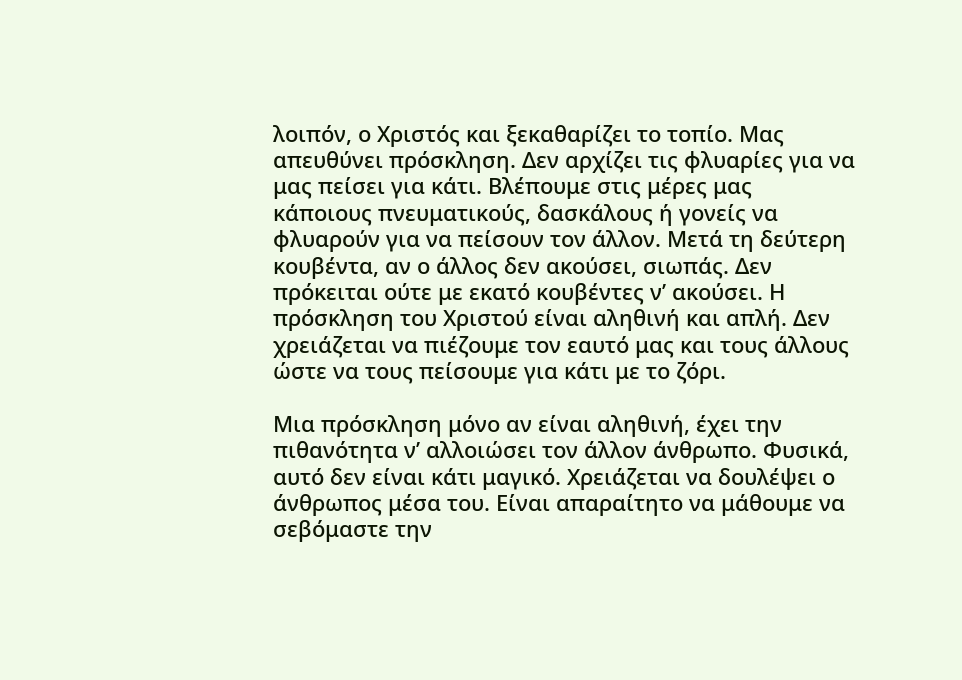λοιπόν, ο Χριστός και ξεκαθαρίζει το τοπίο. Μας απευθύνει πρόσκληση. Δεν αρχίζει τις φλυαρίες για να μας πείσει για κάτι. Βλέπουμε στις μέρες μας κάποιους πνευματικούς, δασκάλους ή γονείς να φλυαρούν για να πείσουν τον άλλον. Μετά τη δεύτερη κουβέντα, αν ο άλλος δεν ακούσει, σιωπάς. Δεν πρόκειται ούτε με εκατό κουβέντες ν’ ακούσει. Η πρόσκληση του Χριστού είναι αληθινή και απλή. Δεν χρειάζεται να πιέζουμε τον εαυτό μας και τους άλλους ώστε να τους πείσουμε για κάτι με το ζόρι.

Μια πρόσκληση μόνο αν είναι αληθινή, έχει την πιθανότητα ν’ αλλοιώσει τον άλλον άνθρωπο. Φυσικά, αυτό δεν είναι κάτι μαγικό. Χρειάζεται να δουλέψει ο άνθρωπος μέσα του. Είναι απαραίτητο να μάθουμε να σεβόμαστε την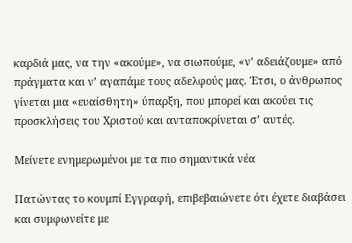καρδιά μας, να την «ακούμε», να σιωπούμε, «ν’ αδειάζουμε» από πράγματα και ν’ αγαπάμε τους αδελφούς μας. Έτσι, ο άνθρωπος γίνεται μια «ευαίσθητη» ύπαρξη, που μπορεί και ακούει τις προσκλήσεις του Χριστού και ανταποκρίνεται σ’ αυτές.

Μείνετε ενημερωμένοι με τα πιο σημαντικά νέα

Πατώντας το κουμπί Εγγραφή, επιβεβαιώνετε ότι έχετε διαβάσει και συμφωνείτε με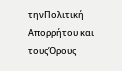τηνΠολιτική Απορρήτου και τουςΌρους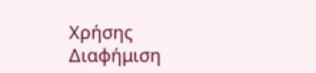Χρήσης
Διαφήμιση